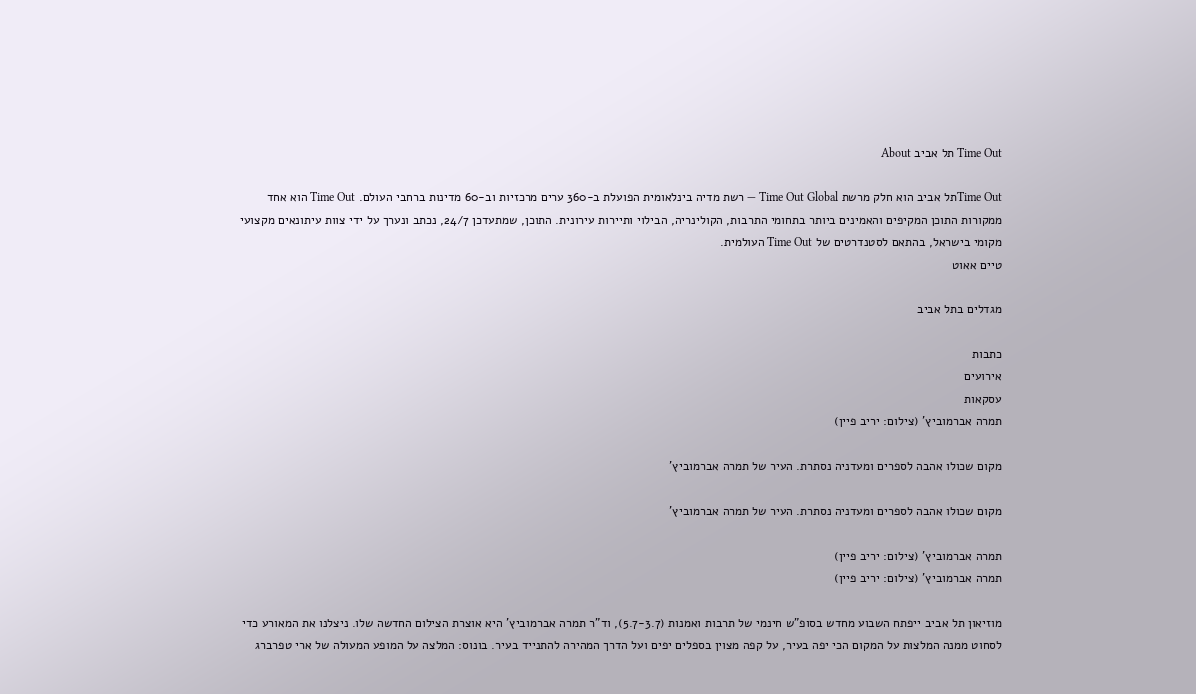Time Out תל אביב About

Time Outתל אביב הוא חלק מרשת Time Out Global — רשת מדיה בינלאומית הפועלת ב-360 ערים מרכזיות וב-60 מדינות ברחבי העולם. Time Out הוא אחד ממקורות התוכן המקיפים והאמינים ביותר בתחומי התרבות, הקולינריה, הבילוי ותיירות עירונית. התוכן, שמתעדכן 24/7, נכתב ונערך על ידי צוות עיתונאים מקצועי מקומי בישראל, בהתאם לסטנדרטים של Time Out העולמית.
טיים אאוט

מגדלים בתל אביב

כתבות
אירועים
עסקאות
תמרה אברמוביץ' (צילום: יריב פיין)

מקום שכולו אהבה לספרים ומעדניה נסתרת. העיר של תמרה אברמוביץ'

מקום שכולו אהבה לספרים ומעדניה נסתרת. העיר של תמרה אברמוביץ'

תמרה אברמוביץ' (צילום: יריב פיין)
תמרה אברמוביץ' (צילום: יריב פיין)

מוזיאון תל אביב ייפתח השבוע מחדש בסופ"ש חינמי של תרבות ואמנות (5.7-3.7), וד"ר תמרה אברמוביץ' היא אוצרת הצילום החדשה שלו. ניצלנו את המאורע כדי לסחוט ממנה המלצות על המקום הכי יפה בעיר, על קפה מצוין בספלים יפים ועל הדרך המהירה להתנייד בעיר. בונוס: המלצה על המופע המעולה של ארי טפרברג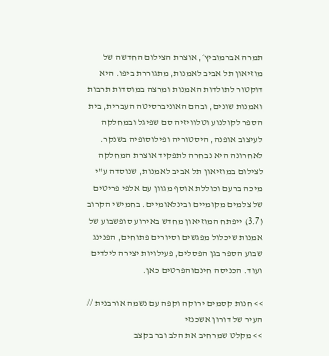תמרה אברמוביץ׳, אוצרת הצילום החדשה של מוזיאון תל אביב לאמנות, מתגוררת ביפו. היא דוקטור לתולדות האמנות ומרצה במוסדות תרבות ואמנות שונים, ובהם האוניברסיטה העברית, בית הספר לקולנוע וטלוויזיה סם שפיגל ובמחלקה לעיצוב אופנה, היסטוריה ופילוסופיה בשנקר. לאחרונה היא נבחרה לתפקיד אוצרת המחלקה לצילום במוזיאון תל אביב לאמנות, שנוסדה ע"י מיכה ברעם וכוללת אוסף מגוון עם אלפי פריטים של צלמים מקומיים ובינלאומיים. בחמישי הקרוב (3.7) ייפתח המוזיאון מחדש באירוע סופשבוע של אמנות שיכלול מפגשים וסיורים פתוחים, הפנינג שבוע הספר בגן הפסלים, פעילויות יצירה לילדים ועוד. הכניסה חינםוהפרטים כאן.

>> חנות קסמים ירוקה וקפה עם נשמה אורבנית // העיר של דורון אשכנזי
>> מקלט שמרחיב את הלב ובר בקצב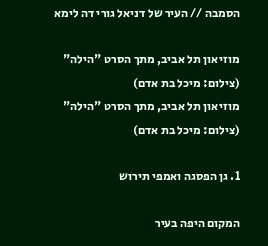הסמבה // העיר של דניאל גורי דה לימא

מוזיאון תל אביב, מתך הסרט "הילה" (צילום: מיכל בת אדם)
מוזיאון תל אביב, מתך הסרט "הילה" (צילום: מיכל בת אדם)

1. גן הפסגה ואמפי תירוש

המקום היפה בעיר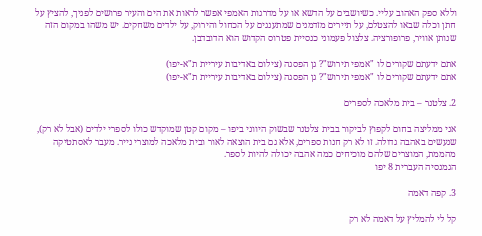וללא ספק האהוב עליי. כשיושבים על הדשא או על מדרגות האמפי אפשר לראות את הים והעיר פרושים לפניך, להציץ על חתן וכלה שבאו להצטלם, על תיירים מזדמנים שמתענגים על הכחול והירוק, על ילדים משחקים. יש משהו במקום הזה שנותן אוויר, פרופורציה. צלצול פעמוני כנסיית פטרוס הקדוש הוא הדובדבן.

אתם ידעתם שקורים לו "אמפי תירוש"? גן הפסגה (צילום באדיבות עיריית ת"א-יפו)
אתם ידעתם שקורים לו "אמפי תירוש"? גן הפסגה (צילום באדיבות עיריית ת"א-יפו)

2. צלטנר – בית מלאכה לספרים

אני ממליצה בחום לקפוץ לביקור בבית צלטנר שבשוק היווני ביפו – מקום קטן שמוקדש כולו לספרי ילדים (אבל לא רק), שנעשים באהבה גדולה. זו לא רק חנות ספרים, אלא גם בית הוצאה לאור ובית מלאכה למוצרי נייר. מעבר לאסתטיקה מהממת, המוצרים שלהם מוכיחים כמה אהבה יכולה להיות לספר.
הגמנסיה העברית 8 יפו

3. קפה דאמה

קל לי להמליץ על דאמה לא רק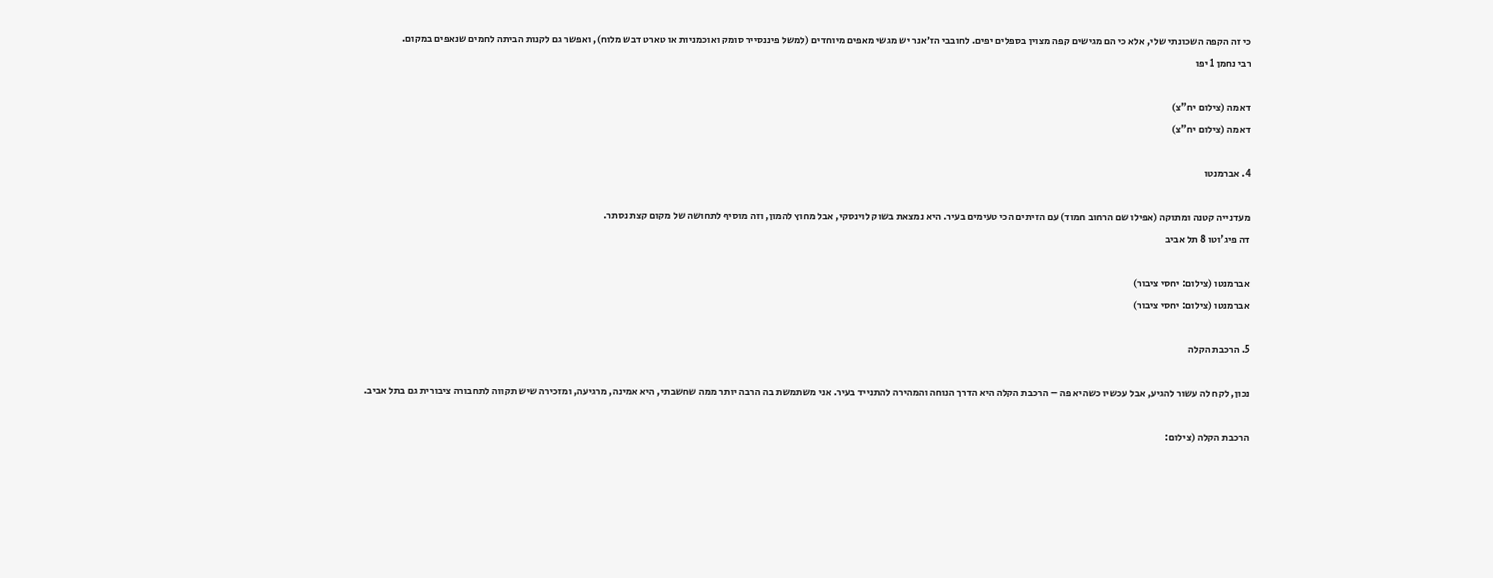כי זה הקפה השכונתי שלי, אלא כי הם מגישים קפה מצוין בספלים יפים. לחובבי הז׳אנר יש מגשי מאפים מיוחדים (למשל פיננסייר סומק ואוכמניות או טארט דבש מלוח), ואפשר גם לקנות הביתה לחמים שנאפים במקום.
רבי נחמן 1 יפו

דאמה (צילום יח"צ)
דאמה (צילום יח"צ)

4. אברמנטו

מעדנייה קטנה ומתוקה (אפילו שם הרחוב חמוד) עם הזיתים הכי טעימים בעיר. היא נמצאת בשוק לוינסקי, אבל מחוץ להמון, וזה מוסיף לתחושה של מקום קצת נסתר.
דה פיג'וטו 8 תל אביב

אברמנטו (צילום: יחסי ציבור)
אברמנטו (צילום: יחסי ציבור)

5. הרכבת הקלה

נכון, לקח לה עשור להגיע, אבל עכשיו כשהיא פה – הרכבת הקלה היא הדרך הנוחה והמהירה להתנייד בעיר. אני משתמשת בה הרבה יותר ממה שחשבתי, היא אמינה, מרגיעה, ומזכירה שיש תקווה לתחבורה ציבורית גם בתל אביב.

הרכבת הקלה (צילום: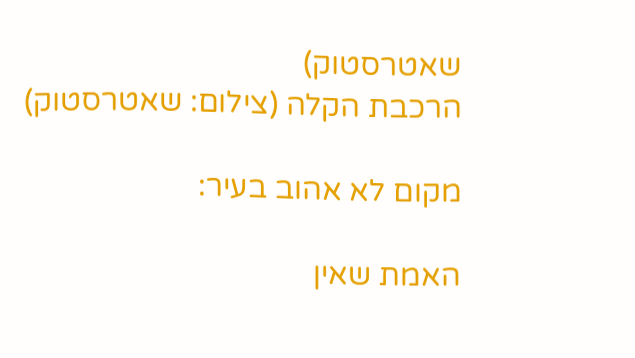שאטרסטוק)
הרכבת הקלה (צילום: שאטרסטוק)

מקום לא אהוב בעיר:

האמת שאין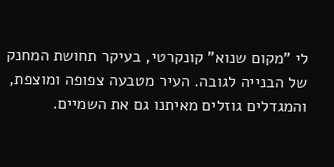לי "מקום שנוא" קונקרטי, בעיקר תחושת המחנק של הבנייה לגובה. העיר מטבעה צפופה ומוצפת, והמגדלים גוזלים מאיתנו גם את השמיים.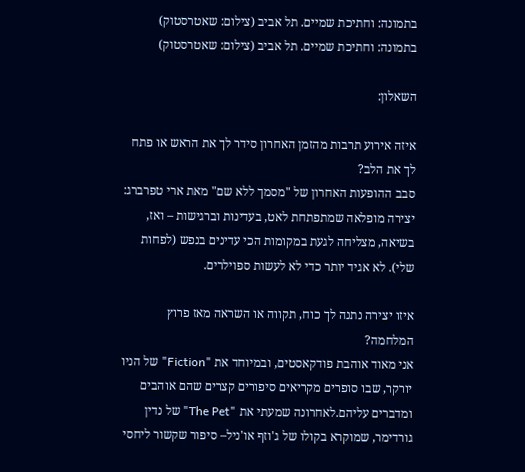בתמונה: וחתיכת שמיים. תל אביב (צילום: שאטרסטוק)
בתמונה: וחתיכת שמיים. תל אביב (צילום: שאטרסטוק)

השאלון:

איזה אירוע תרבות מהזמן האחרון סידר לך את הראש או פתח לך את הלב?
סבב ההופעות האחרון של "מסמך ללא שם" מאת ארי טפרברג: יצירה מופלאה שמתפתחת לאט, בעדינות וברגישות – ואז, בשיאה, מצליחה לגעת במקומות הכי עדינים בנפש (לפחות שלי). לא אגיד יותר כדי לא לעשות ספוילרים.

איזו יצירה נתנה לך כוח, תקווה או השראה מאז פרוץ המלחמה?
אני מאוד אוהבת פודקאסטים, ובמיוחד את "Fiction" של הניו יורקר, שבו סופרים מקריאים סיפורים קצרים שהם אוהבים ומדברים עליהם.לאחרונה שמעתי את "The Pet" של נדין גורדימר, שמוקרא בקולו של ג'וזף או'ניל– סיפור שקשור ליחסי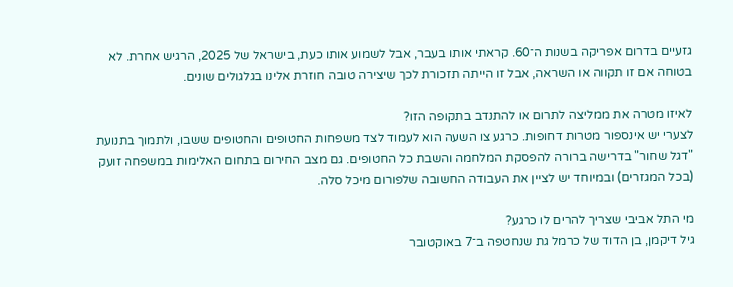גזעיים בדרום אפריקה בשנות ה־60. קראתי אותו בעבר, אבל לשמוע אותו כעת, בישראל של 2025, הרגיש אחרת. לא בטוחה אם זו תקווה או השראה, אבל זו הייתה תזכורת לכך שיצירה טובה חוזרת אלינו בגלגולים שונים.

לאיזו מטרה את ממליצה לתרום או להתנדב בתקופה הזו?
לצערי יש אינספור מטרות דחופות. כרגע צו השעה הוא לעמוד לצד משפחות החטופים והחטופים ששבו, ולתמוך בתנועת "דגל שחור" בדרישה ברורה להפסקת המלחמה והשבת כל החטופים. גם מצב החירום בתחום האלימות במשפחה זועק (בכל המגזרים) ובמיוחד יש לציין את העבודה החשובה שלפורום מיכל סלה.

מי התל אביבי שצריך להרים לו כרגע?
גיל דיקמן, בן הדוד של כרמל גת שנחטפה ב־7 באוקטובר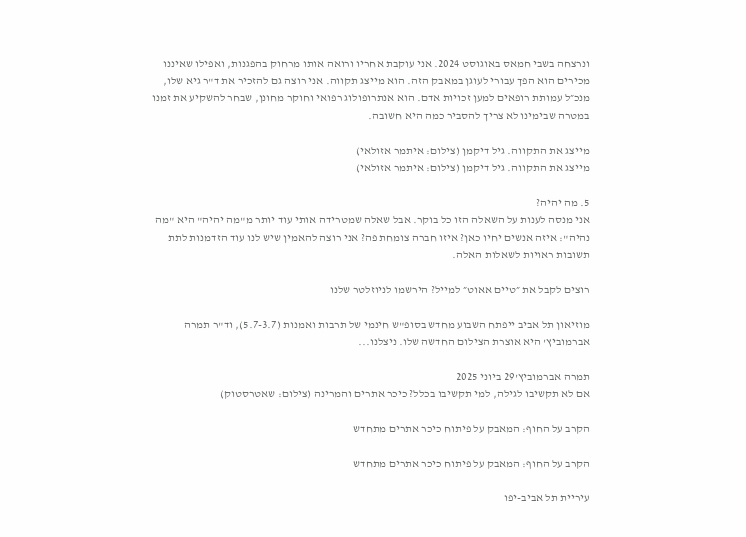ונרצחה בשבי חמאס באוגוסט 2024. אני עוקבת אחריו ורואה אותו מרחוק בהפגנות, ואפילו שאיננו מכירים הוא הפך עבורי לעוגן במאבק הזה. הוא מייצג תקווה. אני רוצה גם להזכיר את ד"ר גיא שלו, מנכ״ל עמותת רופאים למען זכויות אדם. הוא אנתרופולוג רפואי וחוקר מחונן, שבחר להשקיע את זמנו במטרה שבימינו לא צריך להסביר כמה היא חשובה.

מייצג את התקווה. גיל דיקמן (צילום: איתמר אזולאי)
מייצג את התקווה. גיל דיקמן (צילום: איתמר אזולאי)

5. מה יהיה?
אני מנסה לענות על השאלה הזו כל בוקר. אבל שאלה שמטרידה אותי עוד יותר מ"מה יהיה" היא "מה נהיה": איזה אנשים יחיו כאן? איזו חברה צומחת פה? אני רוצה להאמין שיש לנו עוד הזדמנות לתת תשובות ראויות לשאלות האלה.

רוצים לקבל את ״טיים אאוט״ למייל? הירשמו לניוזלטר שלנו

מוזיאון תל אביב ייפתח השבוע מחדש בסופ"ש חינמי של תרבות ואמנות (5.7-3.7), וד"ר תמרה אברמוביץ' היא אוצרת הצילום החדשה שלו. ניצלנו...

תמרה אברמוביץ'29 ביוני 2025
אם לא תקשיבו לגילה, למי תקשיבו בכלל? כיכר אתרים והמרינה (צילום: שאטרסטוק)

הקרב על החוף: המאבק על פיתוח כיכר אתרים מתחדש

הקרב על החוף: המאבק על פיתוח כיכר אתרים מתחדש

עיריית תל אביב-יפו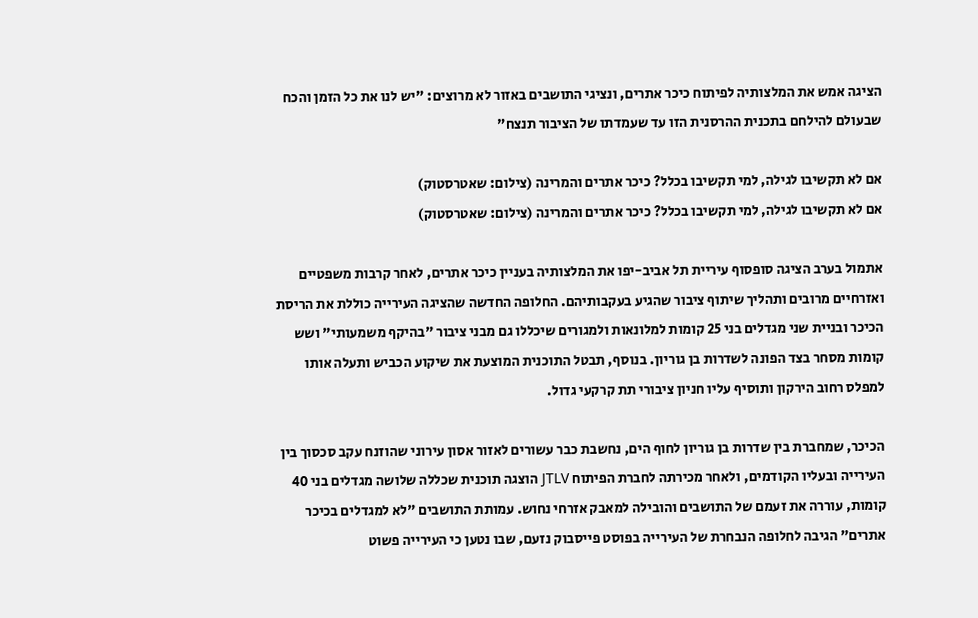הציגה אמש את המלצותיה לפיתוח כיכר אתרים, ונציגי התושבים באזור לא מרוצים: "יש לנו את כל הזמן והכח שבעולם להילחם בתכנית ההרסנית הזו עד שעמדתו של הציבור תנצח"

אם לא תקשיבו לגילה, למי תקשיבו בכלל? כיכר אתרים והמרינה (צילום: שאטרסטוק)
אם לא תקשיבו לגילה, למי תקשיבו בכלל? כיכר אתרים והמרינה (צילום: שאטרסטוק)

אתמול בערב הציגה סופסוף עיריית תל אביב-יפו את המלצותיה בעניין כיכר אתרים, לאחר קרבות משפטיים ואזרחיים מרובים ותהליך שיתוף ציבור שהגיע בעקבותיהם. החלופה החדשה שהציגה העירייה כוללת את הריסת הכיכר ובניית שני מגדלים בני 25 קומות למלונאות ולמגורים שיכללו גם מבני ציבור "בהיקף משמעותי" ושש קומות מסחר בצד הפונה לשדרות בן גוריון. בנוסף, תבטל התוכנית המוצעת את שיקוע הכביש ותעלה אותו למפלס רחוב הירקון ותוסיף עליו חניון ציבורי תת קרקעי גדול.

הכיכר, שמחברת בין שדרות בן גוריון לחוף הים, נחשבת כבר עשורים לאזור אסון עירוני שהוזנח עקב סכסוך בין העירייה ובעליו הקודמים, ולאחר מכירתה לחברת הפיתוח JTLV הוצגה תוכנית שכללה שלושה מגדלים בני 40 קומות, עוררה את זעמם של התושבים והובילה למאבק אזרחי נחוש. עמותת התושבים "לא למגדלים בכיכר אתרים" הגיבה לחלופה הנבחרת של העירייה בפוסט פייסבוק נזעם, שבו נטען כי העירייה פשוט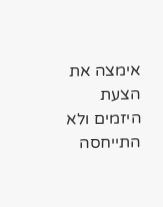אימצה את הצעת היזמים ולא התייחסה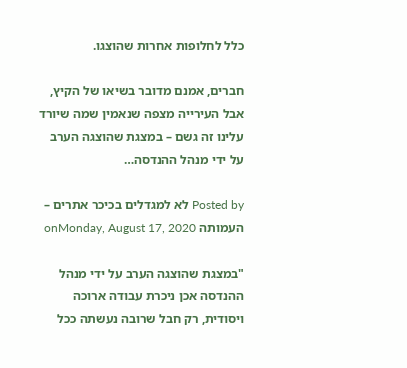כלל לחלופות אחרות שהוצגו.

חברים, אמנם מדובר בשיאו של הקיץ, אבל העירייה מצפה שנאמין שמה שיורד עלינו זה גשם – במצגת שהוצגה הערב על ידי מנהל ההנדסה…

Posted by לא למגדלים בכיכר אתרים – העמותה onMonday, August 17, 2020

"במצגת שהוצגה הערב על ידי מנהל ההנדסה אכן ניכרת עבודה ארוכה ויסודית, רק חבל שרובה נעשתה ככל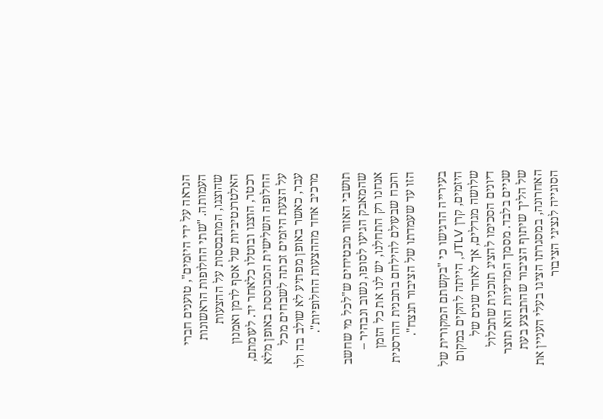הנראה על ידי היזמים", טוענים חברי העמותה. "שתי החלופות הראשונות שהוצגו, המתבססות על ההצעות האלטרנטיביות של אסף לרמן ואמנון רכטר, הוצגו ובוטלו כלאחר יד. לעומתם, החלופה השלישית המבוססת באופן מלא על הצעת היזמים זכתה לשבחים מכל עבר, כאשר באופן מפתיע לא שולב בה ולו מרכיב אחד מההצעות החלופיות".

תושבי האזור מבטיחים ש"לכל מי שחשב שהמאבק הגיעו לסופו, נשוב ונבהיר – אנחנו רק התחלנו, יש לנו את כל הזמן והכח שבעולם להילחם בתכנית ההרסנית הזו עד שעמדתו של הציבור תנצח".

בעירייה הדגישו כי "בקשתם המקורית של היזמים, קרן JTLV, הייתה להקים במקום שלושה מגדלים, אך לאחר שנים של דיונים הסכימו להציג תוכנית שתכלול שניים בלבד. מסמך המדיניות הוא תוצר של הליך שיתוף הציבור שהתבצע בעת האחרונה, במסגרתו הציגו בעלי העניין את הסוגייה לנציגי הציבור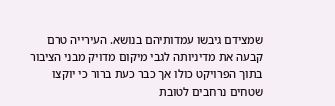שמצידם גיבשו עמדותיהם בנושא. העירייה טרם קבעה את מדיניותה לגבי מיקום מדויק מבני הציבור בתוך הפרויקט כולו אך כבר כעת ברור כי יוקצו שטחים נרחבים לטובת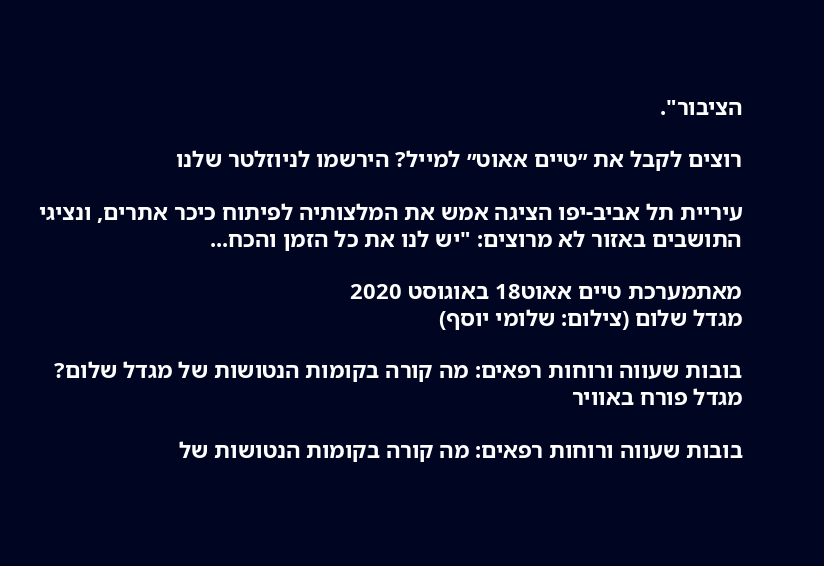הציבור".

רוצים לקבל את ״טיים אאוט״ למייל? הירשמו לניוזלטר שלנו

עיריית תל אביב-יפו הציגה אמש את המלצותיה לפיתוח כיכר אתרים, ונציגי התושבים באזור לא מרוצים: "יש לנו את כל הזמן והכח...

מאתמערכת טיים אאוט18 באוגוסט 2020
מגדל שלום (צילום: שלומי יוסף)

בובות שעווה ורוחות רפאים: מה קורה בקומות הנטושות של מגדל שלום?
מגדל פורח באוויר

בובות שעווה ורוחות רפאים: מה קורה בקומות הנטושות של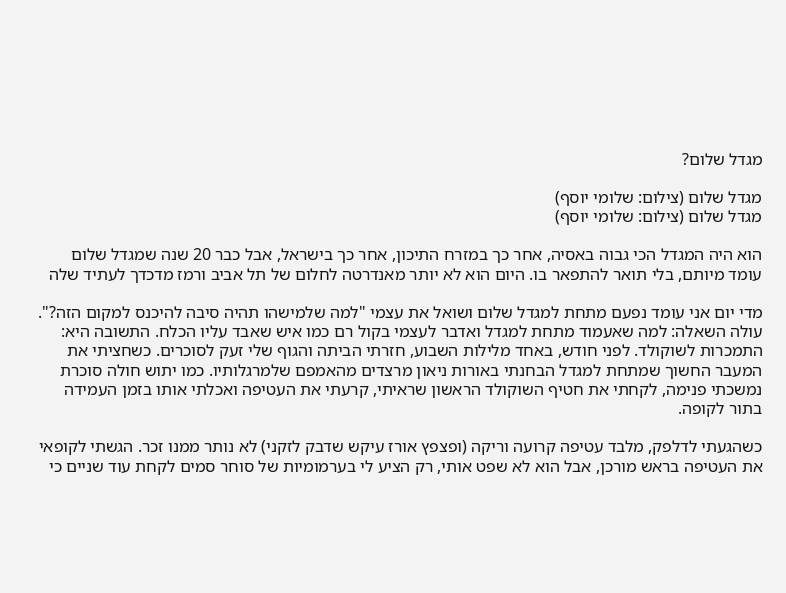מגדל שלום?

מגדל שלום (צילום: שלומי יוסף)
מגדל שלום (צילום: שלומי יוסף)

הוא היה המגדל הכי גבוה באסיה, אחר כך במזרח התיכון, אחר כך בישראל, אבל כבר 20 שנה שמגדל שלום עומד מיותם, בלי תואר להתפאר בו. היום הוא לא יותר מאנדרטה לחלום של תל אביב ורמז מדכדך לעתיד שלה

מדי יום אני עומד נפעם מתחת למגדל שלום ושואל את עצמי "למה שלמישהו תהיה סיבה להיכנס למקום הזה?". עולה השאלה: למה שאעמוד מתחת למגדל ואדבר לעצמי בקול רם כמו איש שאבד עליו הכלח. התשובה היא: התמכרות לשוקולד. לפני חודש, באחד מלילות השבוע, חזרתי הביתה והגוף שלי זעק לסוכרים. כשחציתי את המעבר החשוך שמתחת למגדל הבחנתי באורות ניאון מרצדים מהאמפם שלמרגלותיו. כמו יתוש חולה סוכרת נמשכתי פנימה, לקחתי את חטיף השוקולד הראשון שראיתי, קרעתי את העטיפה ואכלתי אותו בזמן העמידה בתור לקופה.

כשהגעתי לדלפק, מלבד עטיפה קרועה וריקה (ופצפץ אורז עיקש שדבק לזקני) לא נותר ממנו זכר. הגשתי לקופאי את העטיפה בראש מורכן, אבל הוא לא שפט אותי, רק הציע לי בערמומיות של סוחר סמים לקחת עוד שניים כי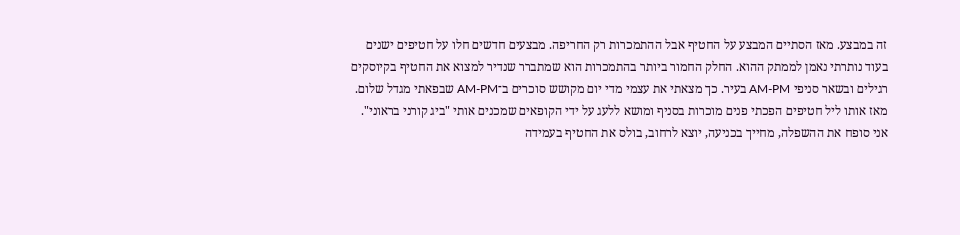זה במבצע. מאז הסתיים המבצע על החטיף אבל ההתמכרות רק החריפה. מבצעים חדשים חלו על חטיפים ישנים בעוד נותרתי נאמן לממתק ההוא. החלק החמור ביותר בהתמכרות הוא שמתברר שנדיר למצוא את החטיף בקיוסקים רגילים ובשאר סניפי AM-PM בעיר. כך מצאתי את עצמי מדי יום מקושש סוכרים ב־AM-PM שבפאתי מגדל שלום. מאז אותו ליל חטיפים הפכתי פנים מוכרות בסניף ומושא ללעג על ידי הקופאים שמכנים אותי "ביג קורני בראוני". אני סופח את ההשפלה, מחייך בכניעה, יוצא לרחוב, בולס את החטיף בעמידה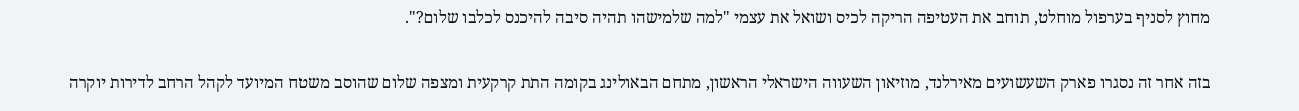מחוץ לסניף בערפול מוחלט, תוחב את העטיפה הריקה לכיס ושואל את עצמי "למה שלמישהו תהיה סיבה להיכנס לכלבו שלום?".

בזה אחר זה נסגרו פארק השעשועים מאירלנד, מוזיאון השעווה הישראלי הראשון, מתחם הבאולינג בקומה התת קרקעית ומצפה שלום שהוסב משטח המיועד לקהל הרחב לדירות יוקרה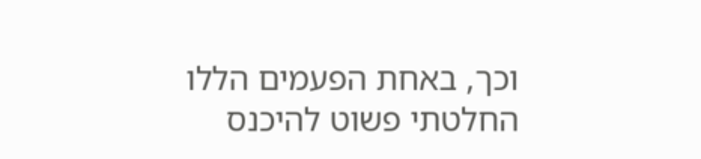וכך, באחת הפעמים הללו החלטתי פשוט להיכנס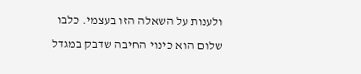ולענות על השאלה הזו בעצמי. כלבו שלום הוא כינוי החיבה שדבק במגדל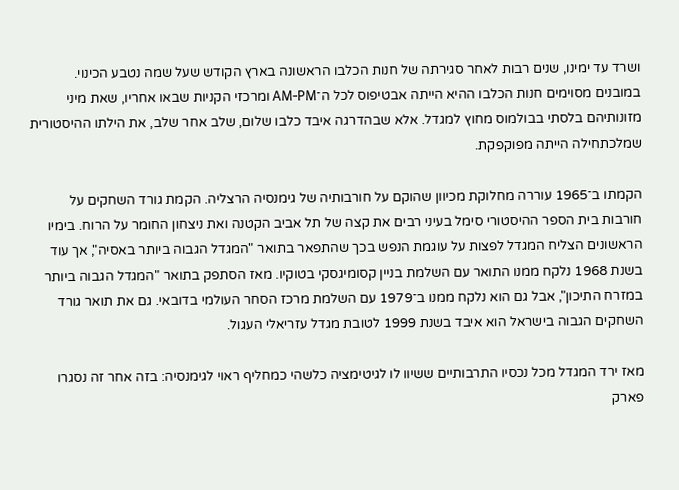ושרד עד ימינו, שנים רבות לאחר סגירתה של חנות הכלבו הראשונה בארץ הקודש שעל שמה נטבע הכינוי. במובנים מסוימים חנות הכלבו ההיא הייתה אבטיפוס לכל ה־AM-PM ומרכזי הקניות שבאו אחריו, שאת מיני מזונותיהם בלסתי בבולמוס מחוץ למגדל. אלא שבהדרגה איבד כלבו שלום, שלב אחר שלב, את הילתו ההיסטורית שמלכתחילה הייתה מפוקפקת.

הקמתו ב־1965 עוררה מחלוקת מכיוון שהוקם על חורבותיה של גימנסיה הרצליה. הקמת גורד השחקים על חורבות בית הספר ההיסטורי סימל בעיני רבים את קצה של תל אביב הקטנה ואת ניצחון החומר על הרוח. בימיו הראשונים הצליח המגדל לפצות על עוגמת הנפש בכך שהתפאר בתואר "המגדל הגבוה ביותר באסיה", אך עוד בשנת 1968 נלקח ממנו התואר עם השלמת בניין קסומיגסקי בטוקיו. מאז הסתפק בתואר "המגדל הגבוה ביותר במזרח התיכון", אבל גם הוא נלקח ממנו ב־1979 עם השלמת מרכז הסחר העולמי בדובאי. גם את תואר גורד השחקים הגבוה בישראל הוא איבד בשנת 1999 לטובת מגדל עזריאלי העגול.

מאז ירד המגדל מכל נכסיו התרבותיים ששיוו לו לגיטימציה כלשהי כמחליף ראוי לגימנסיה: בזה אחר זה נסגרו פארק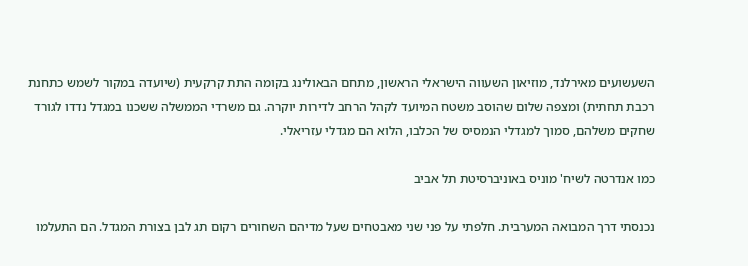השעשועים מאירלנד, מוזיאון השעווה הישראלי הראשון, מתחם הבאולינג בקומה התת קרקעית (שיועדה במקור לשמש כתחנת רכבת תחתית) ומצפה שלום שהוסב משטח המיועד לקהל הרחב לדירות יוקרה. גם משרדי הממשלה ששכנו במגדל נדדו לגורד שחקים משלהם, סמוך למגדלי הנמסיס של הכלבו, הלוא הם מגדלי עזריאלי.

כמו אנדרטה לשיח' מוניס באוניברסיטת תל אביב

נכנסתי דרך המבואה המערבית. חלפתי על פני שני מאבטחים שעל מדיהם השחורים רקום תג לבן בצורת המגדל. הם התעלמו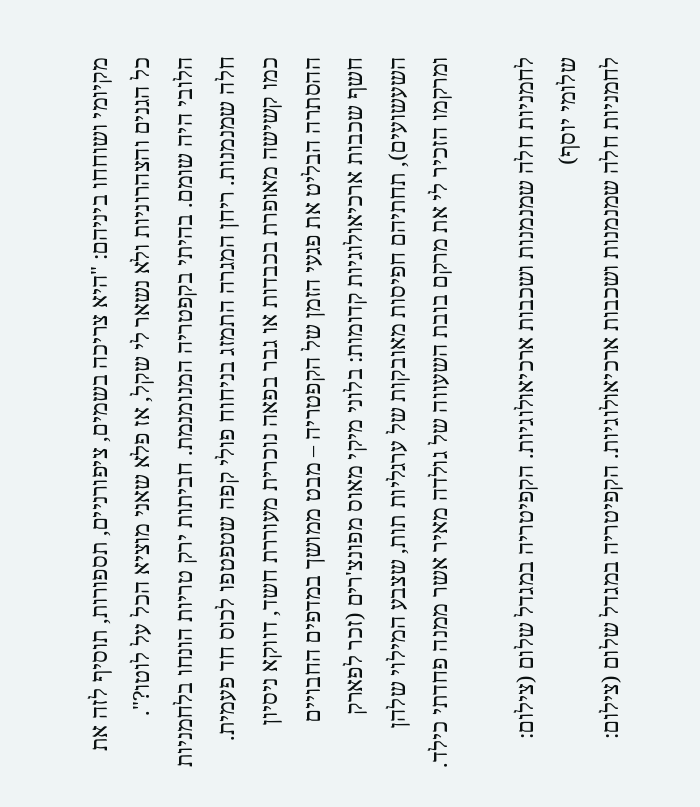מקיומי ושוחחו ביניהם: "היא צריכה בשמים, ציפורניים, תספורות, תוסיף לזה את כל הגנים והצהרוניות ולא נשאר לי שקל, אז פלא שאני מוציא הכל על לוטו?". הלובי היה שומם. בהיתי בקפטריה המנומנמת. חביתות ירק טריות הונחו בלחמניות חלה שמנמנות. ריחן המגרה התמזג בניחוח פולי קפה שטפטפו לכוס חד פעמית. כמו קשישה מאופרת בכבדות או גבר בפאה נוכרית מעוררת חשד, דווקא ניסיון ההסתרה הבליט את פגעי הזמן של הקפטריה – מבט ממושך במדפים החבויים חשף שכבות ארכיאולוגיות קדומות: בלוני מיקי מאוס מפונצ'רים (זכר לפארק השעשועים), תחתיהם חפיסות מאובקות של ערגליות תות, שצבע המילוי שלהן ומרקמו הזכיר לי את מרקם בובת השעווה של גולדה מאיר אשר ממנה פחדתי כילד.

לחמניות חלה שמנמנות ושכבות ארכיאולוגיות. הקפיטריה במגדל שלום (צילום: שלומי יוסף)
לחמניות חלה שמנמנות ושכבות ארכיאולוגיות. הקפיטריה במגדל שלום (צילום: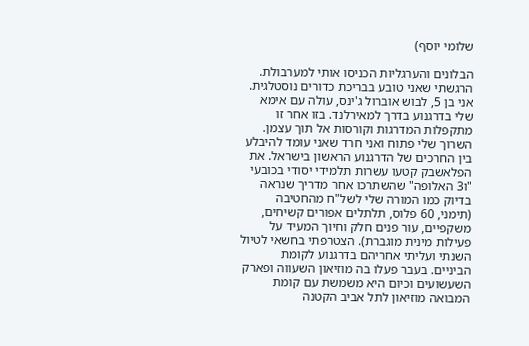שלומי יוסף)

הבלונים והערגליות הכניסו אותי למערבולת. הרגשתי שאני טובע בבריכת כדורים נוסטלגית. אני בן 5, לבוש אוברול ג'ינס, עולה עם אימא שלי בדרגנוע בדרך למאירלנד. בזו אחר זו מתקפלות המדרגות וקורסות אל תוך עצמן. השרוך שלי פתוח ואני חרד שאני עומד להיבלע בין החרכים של הדרגנוע הראשון בישראל. את הפלאשבק קטעו עשרות תלמידי יסודי בכובעי "ו3 האלופה" שהשתרכו אחר מדריך שנראה בדיוק כמו המורה שלי לשל"ח מהחטיבה (תימני, 60 פלוס, תלתלים אפורים קשיחים, משקפיים, עור פנים חלק וחיוך המעיד על פעילות מינית מוגברת). הצטרפתי בחשאי לטיול השנתי ועליתי אחריהם בדרגנוע לקומת הביניים. בעבר פעלו בה מוזיאון השעווה ופארק השעשועים וכיום היא משמשת עם קומת המבואה מוזיאון לתל אביב הקטנה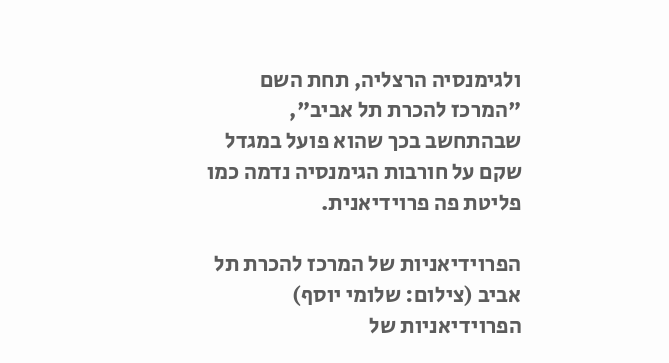ולגימנסיה הרצליה, תחת השם "המרכז להכרת תל אביב", שבהתחשב בכך שהוא פועל במגדל שקם על חורבות הגימנסיה נדמה כמו פליטת פה פרוידיאנית.

הפרוידיאניות של המרכז להכרת תל אביב (צילום: שלומי יוסף)
הפרוידיאניות של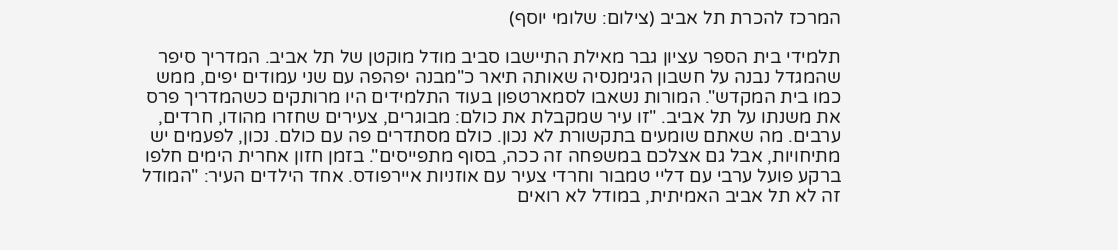המרכז להכרת תל אביב (צילום: שלומי יוסף)

תלמידי בית הספר עציון גבר מאילת התיישבו סביב מודל מוקטן של תל אביב. המדריך סיפר שהמגדל נבנה על חשבון הגימנסיה שאותה תיאר כ"מבנה יפהפה עם שני עמודים יפים, ממש כמו בית המקדש". המורות נשאבו לסמארטפון בעוד התלמידים היו מרותקים כשהמדריך פרס את משנתו על תל אביב. "זו עיר שמקבלת את כולם: מבוגרים, צעירים שחזרו מהודו, חרדים, ערבים. מה שאתם שומעים בתקשורת לא נכון. כולם מסתדרים פה עם כולם. נכון, לפעמים יש מתיחויות, אבל גם אצלכם במשפחה זה ככה, בסוף מתפייסים". בזמן חזון אחרית הימים חלפו ברקע פועל ערבי עם דליי טמבור וחרדי צעיר עם אוזניות איירפודס. אחד הילדים העיר: "המודל זה לא תל אביב האמיתית, במודל לא רואים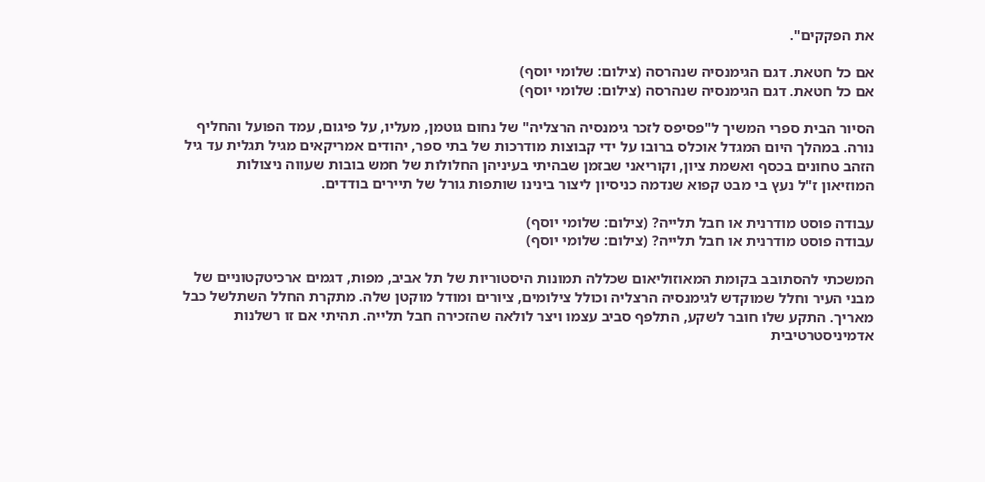את הפקקים".

אם כל חטאת. דגם הגימנסיה שנהרסה (צילום: שלומי יוסף)
אם כל חטאת. דגם הגימנסיה שנהרסה (צילום: שלומי יוסף)

הסיור הבית ספרי המשיך ל"פסיפס לזכר גימנסיה הרצליה" של נחום גוטמן, מעליו, על פיגום, עמד הפועל והחליף נורה. במהלך היום המגדל אוכלס ברובו על ידי קבוצות מודרכות של בתי ספר, יהודים אמריקאים מגיל תגלית עד גיל הזהב טחונים בכסף ואשמת ציון, וקוריאני שבזמן שבהיתי בעיניהן החלולות של חמש בובות שעווה ניצולות המוזיאון ז"ל נעץ בי מבט קפוא שנדמה כניסיון ליצור בינינו שותפות גורל של תיירים בודדים.

עבודה פוסט מודרנית או חבל תלייה? (צילום: שלומי יוסף)
עבודה פוסט מודרנית או חבל תלייה? (צילום: שלומי יוסף)

המשכתי להסתובב בקומת המאוזוליאום שכללה תמונות היסטוריות של תל אביב, מפות, דגמים ארכיטקטוניים של מבני העיר וחלל שמוקדש לגימנסיה הרצליה וכולל צילומים, ציורים ומודל מוקטן שלה. מתקרת החלל השתלשל כבל מאריך. התקע שלו חובר לשקע, התלפף סביב עצמו ויצר לולאה שהזכירה חבל תלייה. תהיתי אם זו רשלנות אדמיניסטרטיבית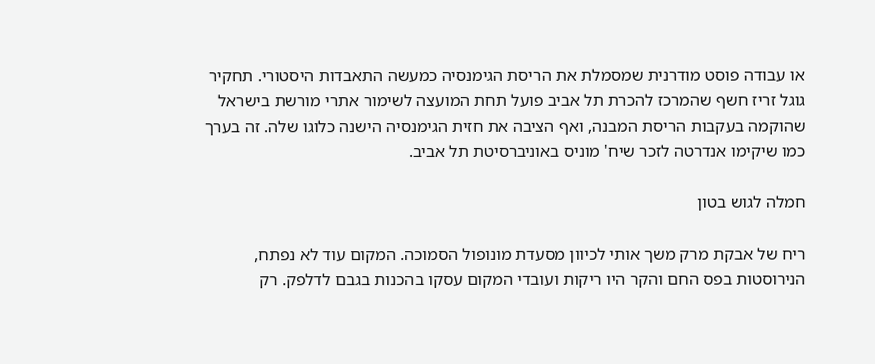או עבודה פוסט מודרנית שמסמלת את הריסת הגימנסיה כמעשה התאבדות היסטורי. תחקיר גוגל זריז חשף שהמרכז להכרת תל אביב פועל תחת המועצה לשימור אתרי מורשת בישראל שהוקמה בעקבות הריסת המבנה, ואף הציבה את חזית הגימנסיה הישנה כלוגו שלה. זה בערך כמו שיקימו אנדרטה לזכר שיח' מוניס באוניברסיטת תל אביב.

חמלה לגוש בטון

ריח של אבקת מרק משך אותי לכיוון מסעדת מונופול הסמוכה. המקום עוד לא נפתח, הנירוסטות בפס החם והקר היו ריקות ועובדי המקום עסקו בהכנות בגבם לדלפק. רק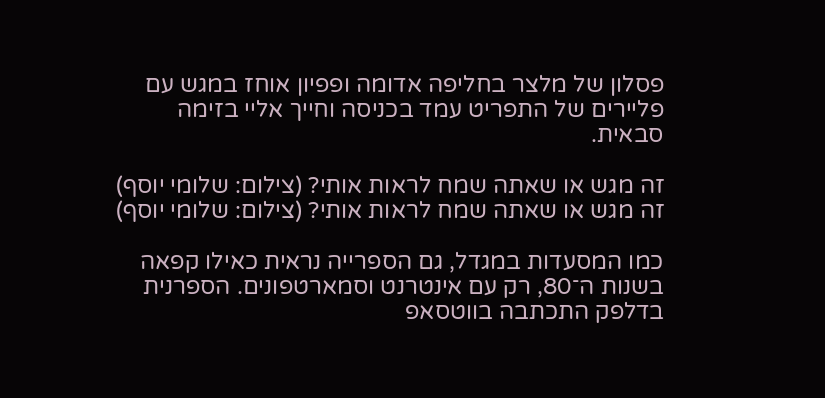פסלון של מלצר בחליפה אדומה ופפיון אוחז במגש עם פליירים של התפריט עמד בכניסה וחייך אליי בזימה סבאית.

זה מגש או שאתה שמח לראות אותי? (צילום: שלומי יוסף)
זה מגש או שאתה שמח לראות אותי? (צילום: שלומי יוסף)

כמו המסעדות במגדל, גם הספרייה נראית כאילו קפאה בשנות ה־80, רק עם אינטרנט וסמארטפונים. הספרנית בדלפק התכתבה בווטסאפ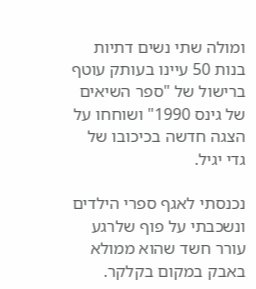ומולה שתי נשים דתיות בנות 50 עיינו בעותק עוטף ברישול של "ספר השיאים של גינס 1990" ושוחחו על הצגה חדשה בכיכובו של גדי יגיל.

נכנסתי לאגף ספרי הילדים ונשכבתי על פוף שלרגע עורר חשד שהוא ממולא באבק במקום בקלקר.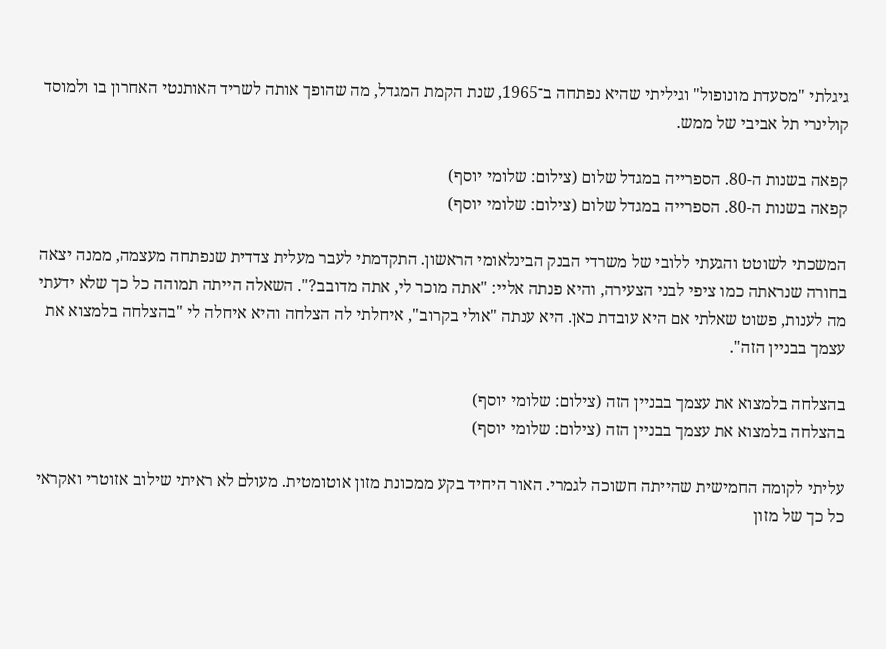גיגלתי "מסעדת מונופול" וגיליתי שהיא נפתחה ב־1965, שנת הקמת המגדל, מה שהופך אותה לשריד האותנטי האחרון בו ולמוסד קולינרי תל אביבי של ממש.

קפאה בשנות ה-80. הספרייה במגדל שלום (צילום: שלומי יוסף)
קפאה בשנות ה-80. הספרייה במגדל שלום (צילום: שלומי יוסף)

המשכתי לשוטט והגעתי ללובי של משרדי הבנק הבינלאומי הראשון. התקדמתי לעבר מעלית צדדית שנפתחה מעצמה, ממנה יצאה בחורה שנראתה כמו ציפי לבני הצעירה, והיא פנתה אליי: "אתה מוכר לי, אתה מדובב?". השאלה הייתה תמוהה כל כך שלא ידעתי מה לענות, פשוט שאלתי אם היא עובדת כאן. היא ענתה "אולי בקרוב", איחלתי לה הצלחה והיא איחלה לי "בהצלחה בלמצוא את עצמך בבניין הזה".

בהצלחה בלמצוא את עצמך בבניין הזה (צילום: שלומי יוסף)
בהצלחה בלמצוא את עצמך בבניין הזה (צילום: שלומי יוסף)

עליתי לקומה החמישית שהייתה חשוכה לגמרי. האור היחיד בקע ממכונת מזון אוטומטית. מעולם לא ראיתי שילוב אזוטרי ואקראי כל כך של מזון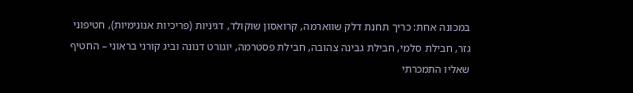במכונה אחת: כריך תחנת דלק שווארמה, קרואסון שוקולד, דגיניות (פריכיות אנונימיות), חטיפוני גזר, חבילת סלמי, חבילת גבינה צהובה, חבילת פסטרמה, יוגורט דנונה וביג קורני בראוני – החטיף שאליו התמכרתי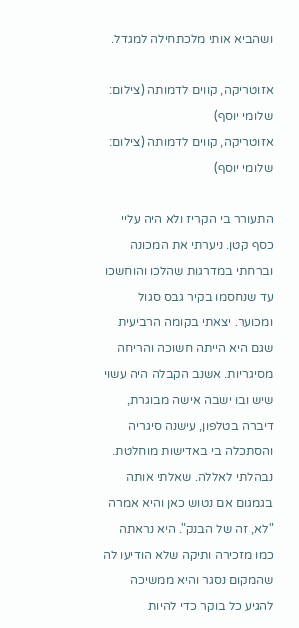ושהביא אותי מלכתחילה למגדל.

אזוטריקה, קווים לדמותה (צילום: שלומי יוסף)
אזוטריקה, קווים לדמותה (צילום: שלומי יוסף)

התעורר בי הקריז ולא היה עליי כסף קטן. ניערתי את המכונה וברחתי במדרגות שהלכו והוחשכו עד שנחסמו בקיר גבס סגול ומכוער. יצאתי בקומה הרביעית שגם היא הייתה חשוכה והריחה מסיגריות. אשנב הקבלה היה עשוי שיש ובו ישבה אישה מבוגרת, דיברה בטלפון, עישנה סיגריה והסתכלה בי באדישות מוחלטת. נבהלתי לאללה. שאלתי אותה בגמגום אם נטוש כאן והיא אמרה "לא, זה של הבנק". היא נראתה כמו מזכירה ותיקה שלא הודיעו לה שהמקום נסגר והיא ממשיכה להגיע כל בוקר כדי להיות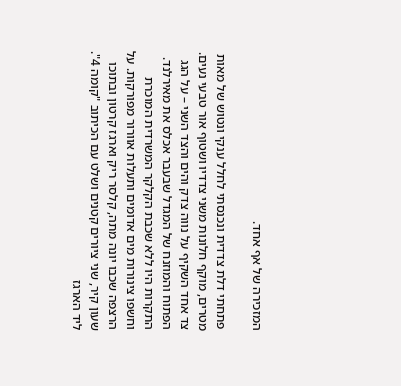המזכירה של אף אחד.

פתחתי דלת צדדית ונכנסתי לחלל ענקי ונטוש של מאות מטרים, מוקף חלונות משני צדדיו ושטוף אור טבעי נעים. צד אחד השקיף על נווה צדק והים והצד השני – על הגג הפתוח והמוזנח של המגדל שבעבר אכלס את מאירלנד. התקרות היו ללא שכבת הקלקר המשרדית המוכרת וחשפו צינורות מים אדומים ותעלות אוורור מפורקות. על הרצפה שכבו יונה מתה, קלסר ריק וארגז קרטון ובתוכו שעון קיר, שני ציורים קטנים ושלט עם הכיתוב "קומה 4". ליד הארגז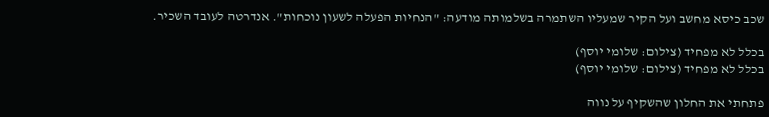שכב כיסא מחשב ועל הקיר שמעליו השתמרה בשלמותה מודעה: "הנחיות הפעלה לשעון נוכחות". אנדרטה לעובד השכיר.

בכלל לא מפחיד (צילום: שלומי יוסף)
בכלל לא מפחיד (צילום: שלומי יוסף)

פתחתי את החלון שהשקיף על נווה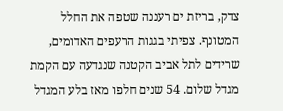צדק, בריזת ים רעננה שטפה את החלל המטונף. צפיתי בגגות הרעפים האדומים, שרידים לתל אביב הקטנה שנגדעה עם הקמת מגדל שלום. 54 שנים חלפו מאז בלע המגדל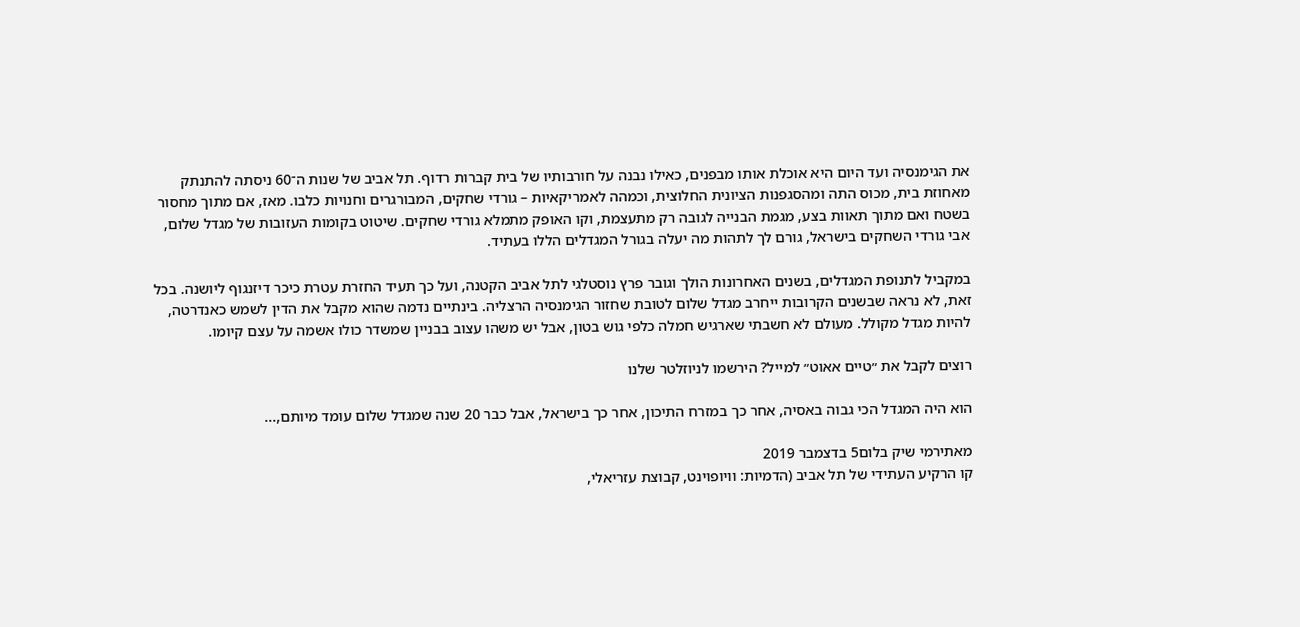את הגימנסיה ועד היום היא אוכלת אותו מבפנים, כאילו נבנה על חורבותיו של בית קברות רדוף. תל אביב של שנות ה־60 ניסתה להתנתק מאחוזת בית, מכוס התה ומהסגפנות הציונית החלוצית, וכמהה לאמריקאיות – גורדי שחקים, המבורגרים וחנויות כלבו. מאז, אם מתוך מחסור בשטח ואם מתוך תאוות בצע, מגמת הבנייה לגובה רק מתעצמת, וקו האופק מתמלא גורדי שחקים. שיטוט בקומות העזובות של מגדל שלום, אבי גורדי השחקים בישראל, גורם לך לתהות מה יעלה בגורל המגדלים הללו בעתיד.

במקביל לתנופת המגדלים, בשנים האחרונות הולך וגובר פרץ נוסטלגי לתל אביב הקטנה, ועל כך תעיד החזרת עטרת כיכר דיזנגוף ליושנה. בכל זאת, לא נראה שבשנים הקרובות ייחרב מגדל שלום לטובת שחזור הגימנסיה הרצליה. בינתיים נדמה שהוא מקבל את הדין לשמש כאנדרטה, להיות מגדל מקולל. מעולם לא חשבתי שארגיש חמלה כלפי גוש בטון, אבל יש משהו עצוב בבניין שמשדר כולו אשמה על עצם קיומו.

רוצים לקבל את ״טיים אאוט״ למייל? הירשמו לניוזלטר שלנו

הוא היה המגדל הכי גבוה באסיה, אחר כך במזרח התיכון, אחר כך בישראל, אבל כבר 20 שנה שמגדל שלום עומד מיותם,...

מאתירמי שיק בלום5 בדצמבר 2019
קו הרקיע העתידי של תל אביב (הדמיות: וויופוינט, קבוצת עזריאלי,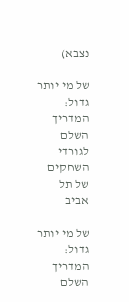נצבא)

של מי יותר גדול: המדריך השלם לגורדי השחקים של תל אביב

של מי יותר גדול: המדריך השלם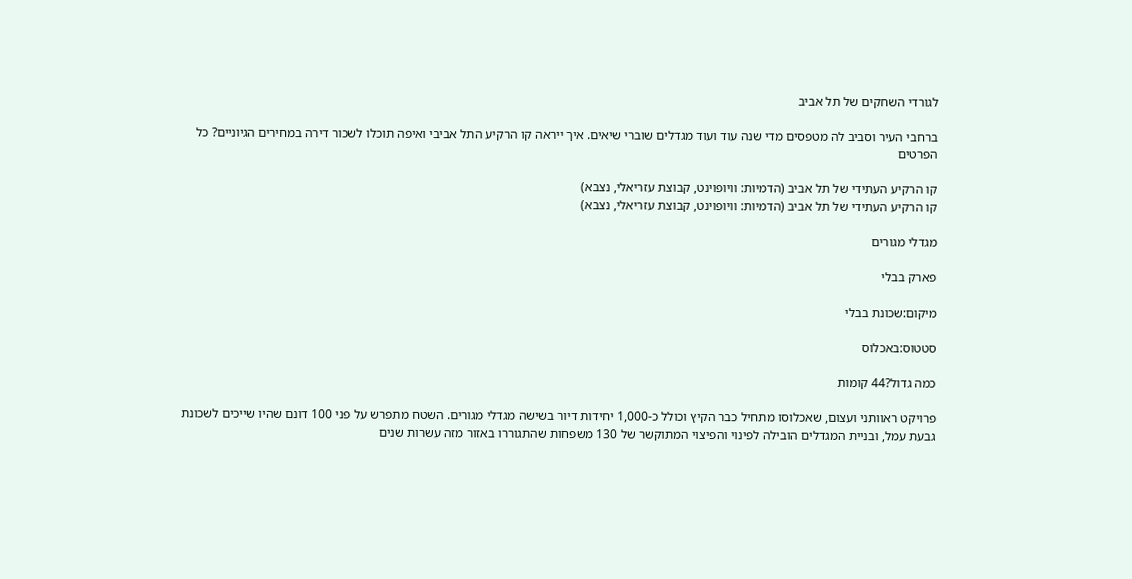לגורדי השחקים של תל אביב

ברחבי העיר וסביב לה מטפסים מדי שנה עוד ועוד מגדלים שוברי שיאים. איך ייראה קו הרקיע התל אביבי ואיפה תוכלו לשכור דירה במחירים הגיוניים? כל הפרטים

קו הרקיע העתידי של תל אביב (הדמיות: וויופוינט, קבוצת עזריאלי, נצבא)
קו הרקיע העתידי של תל אביב (הדמיות: וויופוינט, קבוצת עזריאלי, נצבא)

מגדלי מגורים

פארק בבלי

מיקום:שכונת בבלי

סטטוס:באכלוס

כמה גדול?44 קומות

פרויקט ראוותני ועצום, שאכלוסו מתחיל כבר הקיץ וכולל כ-1,000 יחידות דיור בשישה מגדלי מגורים. השטח מתפרש על פני 100 דונם שהיו שייכים לשכונת גבעת עמל, ובניית המגדלים הובילה לפינוי והפיצוי המתוקשר של 130 משפחות שהתגוררו באזור מזה עשרות שנים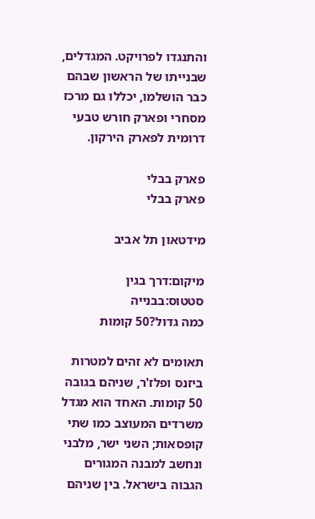והתנגדו לפרויקט. המגדלים, שבנייתו של הראשון שבהם כבר הושלמו, יכללו גם מרכז מסחרי ופארק חורש טבעי דרומית לפארק הירקון.

פארק בבלי
פארק בבלי

מידטאון תל אביב

מיקום:דרך בגין
סטטוס:בבנייה
כמה גדול?50 קומות

תאומים לא זהים למטרות ביזנס ופלז'ר, שניהם בגובה 50 קומות. האחד הוא מגדל משרדים המעוצב כמו שתי קופסאות; השני ישר, מלבני ונחשב למבנה המגורים הגבוה בישראל. בין שניהם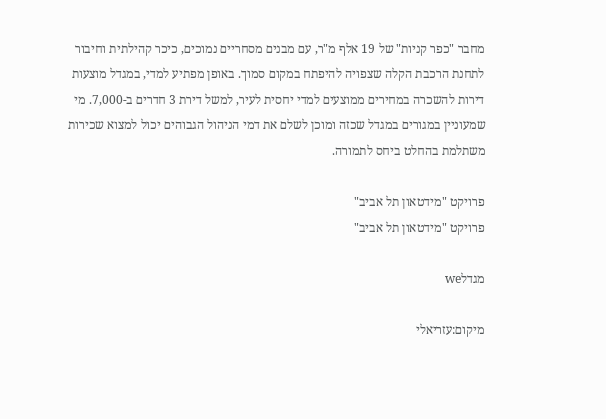מחבר "כפר קניות" של 19 אלף מ"ר, עם מבנים מסחריים נמוכים, כיכר קהילתית וחיבור לתחנת הרכבת הקלה שצפויה להיפתח במקום סמוך. באופן מפתיע למדי, במגדל מוצעות דירות להשכרה במחירים ממוצעים למדי יחסית לעיר, למשל דירת 3 חדרים ב-7,000. מי שמעוניין במגורים במגדל שכזה ומוכן לשלם את דמי הניהול הגבוהים יכול למצוא שכירות משתלמת בהחלט ביחס לתמורה.

פרויקט "מידטאון תל אביב"
פרויקט "מידטאון תל אביב"

מגדלwe

מיקום:עזריאלי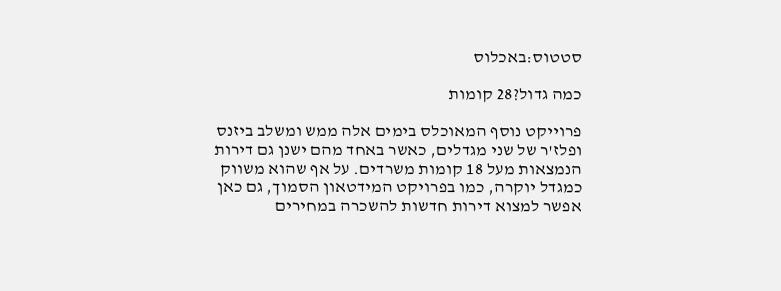סטטוס:באכלוס

כמה גדול?28 קומות

פרוייקט נוסף המאוכלס בימים אלה ממש ומשלב ביזנס ופלז'ר של שני מגדלים, כאשר באחד מהם ישנן גם דירות הנמצאות מעל 18 קומות משרדים. על אף שהוא משווק כמגדל יוקרה, כמו בפרויקט המידטאון הסמוך, גם כאן אפשר למצוא דירות חדשות להשכרה במחירים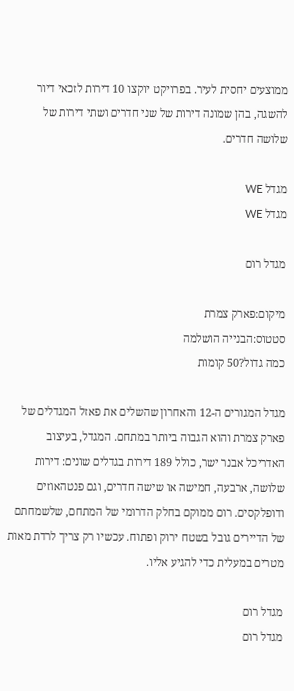ממוצעים יחסית לעיר. בפרויקט יוקצו 10 דירות לזכאי דיור להשגה, בהן שמונה דירות של שני חדרים ושתי דירות של שלושה חדרים.

מגדל WE
מגדל WE

מגדל רום

מיקום:פארק צמרת
סטטוס:הבנייה הושלמה
כמה גדול?50 קומות

מגדל המגורים ה-12 והאחרון שהשלים את פאזל המגדלים של פארק צמרת והוא הגבוה ביותר במתחם. המגדל, בעיצוב האדריכל אבנר ישר, כולל 189 דירות בגדלים שונים: דירות שלושה, ארבעה, חמישה או שישה חדרים, וגם פנטהאוזים ודופלקסים. רום ממוקם בחלק הדרומי של המתחם, שלשמחתם של הדיירים גובל בשטח ירוק ופתוח. עכשיו רק צריך לרדת מאות מטרים במעלית כדי להגיע אליו.

מגדל רום
מגדל רום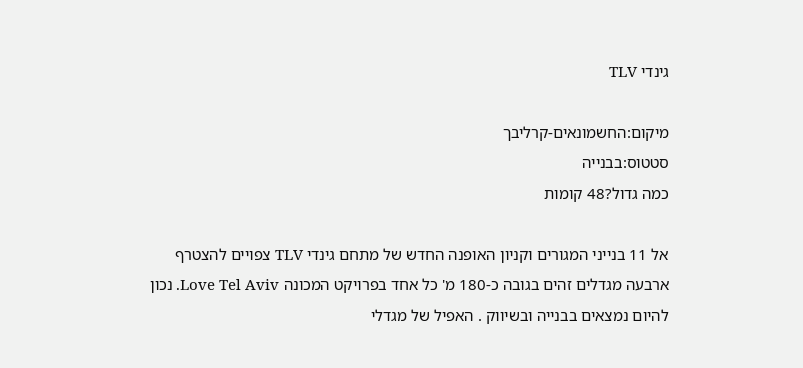גינדי TLV

מיקום:החשמונאים-קרליבך
סטטוס:בבנייה
כמה גדול?48 קומות

אל 11 בנייני המגורים וקניון האופנה החדש של מתחם גינדי TLV צפויים להצטרף ארבעה מגדלים זהים בגובה כ-180 מ' כל אחד בפרויקט המכונה Love Tel Aviv. נכון להיום נמצאים בבנייה ובשיווק . האפיל של מגדלי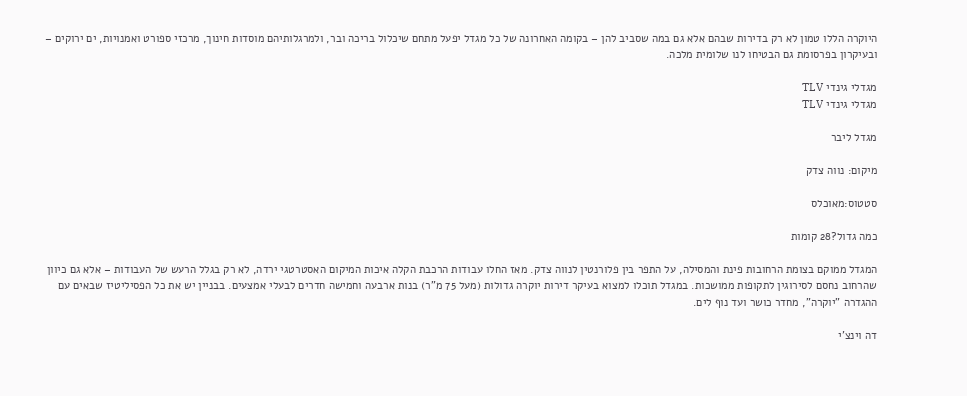היוקרה הללו טמון לא רק בדירות שבהם אלא גם במה שסביב להן – בקומה האחרונה של כל מגדל יפעל מתחם שיכלול בריכה ובר, ולמרגלותיהם מוסדות חינוך, מרכזי ספורט ואמנויות, ים ירוקים – ובעיקרון בפרסומת גם הבטיחו לנו שלומית מלכה.

מגדלי גינדי TLV
מגדלי גינדי TLV

מגדל ליבר

מיקום: נווה צדק

סטטוס:מאוכלס

כמה גדול?28 קומות

המגדל ממוקם בצומת הרחובות פינת והמסילה, על התפר בין פלורנטין לנווה צדק. מאז החלו עבודות הרכבת הקלה איכות המיקום האסטרטגי ירדה, לא רק בגלל הרעש של העבודות – אלא גם כיוון שהרחוב נחסם לסירוגין לתקופות ממושכות. במגדל תוכלו למצוא בעיקר דירות יוקרה גדולות (מעל 75 מ"ר) בנות ארבעה וחמישה חדרים לבעלי אמצעים. בבניין יש את כל הפסיליטיז שבאים עם ההגדרה "יוקרה", מחדר כושר ועד נוף לים.

דה וינצ'י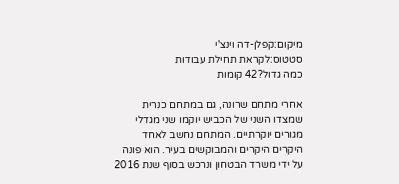מיקום:קפלן-דה וינצ'י
סטטוס:לקראת תחילת עבודות
כמה גדול?42 קומות

אחרי מתחם שרונה, גם במתחם כנרית שמצדו השני של הכביש יוקמו שני מגדלי מגורים יוקרתיים. המתחם נחשב לאחד היקרים היקרים והמבוקשים בעיר. הוא פונה על ידי משרד הבטחון ונרכש בסוף שנת 2016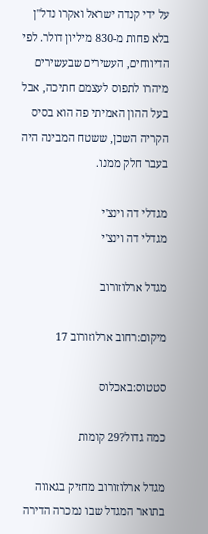על ידי קנדה ישראל ואקרו נדל"ן בלא פחות מ-830 מיליון דולר. לפי הדיווחים, העשירים שבעשירים מיהרו לתפוס לעצמם חתיכה, אבל בעל ההון האמיתי פה הוא בסיס הקריה השכן, ששטח המבינה היה בעבר חלק ממנו.

מגדלי דה וינצ'י
מגדלי דה וינצ'י

מגדל ארלוזורוב

מיקום:רחוב ארלוזורוב 17

סטטוס:באכלוס

כמה גדול?29 קומות

מגדל ארלוזורוב מחזיק בגאווה בתואר המגדל שבו נמכרה הדירה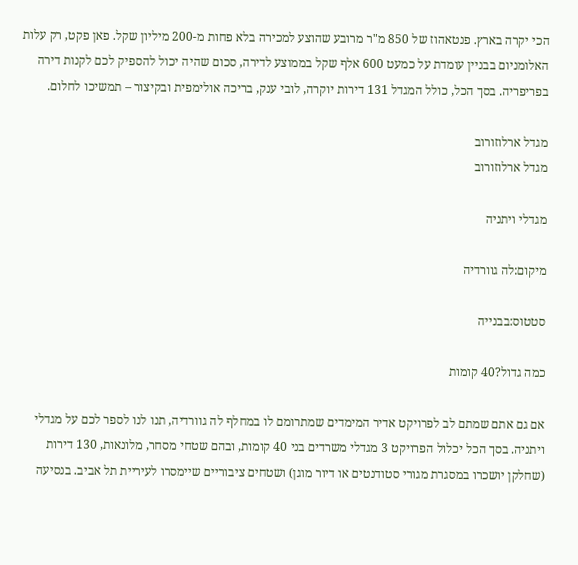הכי יקרה בארץ. פנטאהוז של 850 מ"ר מרובע שהוצע למכירה בלא פחות מ-200 מיליון שקל. פאן פקט, רק עלות האלומניום בבניין עומדת על כמעט 600 אלף שקל בממוצע לדירה, סכום שהיה יכול להספיק לכם לקנות דירה בפריפריה. בסך הכל, כולל המגדל 131 דירות יוקרה, לובי ענק, בריכה אולימפית ובקיצור – תמשיכו לחלום.

מגדל ארלוזורוב
מגדל ארלוזורוב

מגדלי ויתניה

מיקום:לה גוורדיה

סטטוס:בבנייה

כמה גדול?40 קומות

אם גם אתם שמתם לב לפרויקט אדיר המימדים שמתרומם לו במחלף לה גוורדיה, תנו לנו לספר לכם על מגדלי ויתניה. בסך הכל יכלול הפרויקט 3 מגדלי משרדים בני 40 קומות, ובהם שטחי מסחר, מלונאות, 130 דירות (שחלקן יושכרו במסגרת מגורי סטודנטים או דיור מוגן) ושטחים ציבוריים שיימסרו לעיריית תל אביב. בנסיעה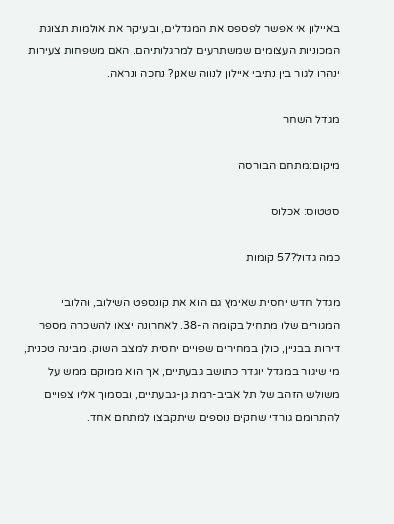באיילון אי אפשר לפספס את המגדלים, ובעיקר את אולמות תצוגת המכוניות העצומים שמשתרעים למרגלותיהם. האם משפחות צעירות ינהרו לגור בין נתיבי איילון לנווה שאנן? נחכה ונראה.

מגדל השחר

מיקום:מתחם הבורסה

סטטוס: אכלוס

כמה גדול?57 קומות

מגדל חדש יחסית שאימץ גם הוא את קונספט השילוב, והלובי המגורים שלו מתחיל בקומה ה-38. לאחרונה יצאו להשכרה מספר דירות בבניין, כולן במחירים שפויים יחסית למצב השוק. מבינה טכנית, מי שיגור במגדל יוגדר כתושב גבעתיים, אך הוא ממוקם ממש על משולש הזהב של תל אביב-רמת גן-גבעתיים, ובסמוך אליו צפויים להתרומם גורדי שחקים נוספים שיתקבצו למתחם אחד.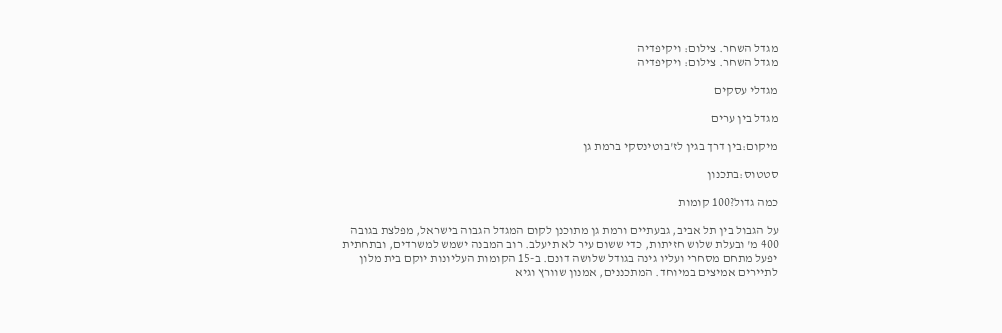מגדל השחר. צילום: ויקיפדיה
מגדל השחר. צילום: ויקיפדיה

מגדלי עסקים

מגדל בין ערים

מיקום:בין דרך בגין לז'בוטינסקי ברמת גן

סטטוס:בתכנון

כמה גדול?100 קומות

על הגבול בין תל אביב, גבעתיים ורמת גן מתוכנן לקום המגדל הגבוה בישראל, מפלצת בגובה 400 מ' ובעלת שלוש חזיתות, כדי ששום עיר לא תיעלב. רוב המבנה ישמש למשרדים, ובתחתית יפעל מתחם מסחרי ועליו גינה בגודל שלושה דונם. ב-15 הקומות העליונות יוקם בית מלון לתיירים אמיצים במיוחד. המתכננים, אמנון שוורץ וגיא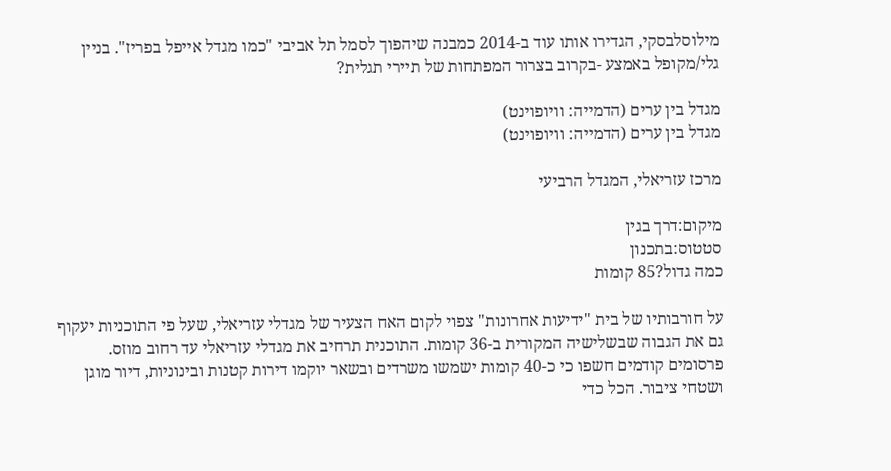מילוסלבסקי, הגדירו אותו עוד ב-2014 כמבנה שיהפוך לסמל תל אביבי "כמו מגדל אייפל בפריז". בניין גלי/מקופל באמצע -בקרוב בצרור המפתחות של תיירי תגלית?

מגדל בין ערים (הדמייה: וויופוינט)
מגדל בין ערים (הדמייה: וויופוינט)

מרכז עזריאלי, המגדל הרביעי

מיקום:דרך בגין
סטטוס:בתכנון
כמה גדול?85 קומות

על חורבותיו של בית "ידיעות אחרונות" צפוי לקום האח הצעיר של מגדלי עזריאלי, שעל פי התוכניות יעקוף גם את הגבוה שבשלישיה המקורית ב-36 קומות. התוכנית תרחיב את מגדלי עזריאלי עד רחוב מוזס. פרסומים קודמים חשפו כי כ-40 קומות ישמשו משרדים ובשאר יוקמו דירות קטנות ובינוניות, דיור מוגן ושטחי ציבור. הכל כדי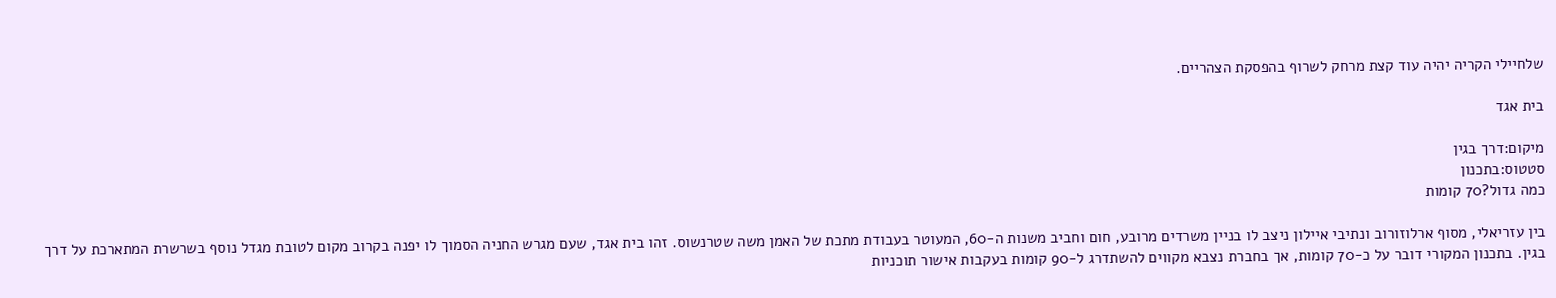שלחיילי הקריה יהיה עוד קצת מרחק לשרוף בהפסקת הצהריים.

בית אגד

מיקום:דרך בגין
סטטוס:בתכנון
כמה גדול?70 קומות

בין עזריאלי, מסוף ארלוזורוב ונתיבי איילון ניצב לו בניין משרדים מרובע, חום וחביב משנות ה-60, המעוטר בעבודת מתכת של האמן משה שטרנשוס. זהו בית אגד, שעם מגרש החניה הסמוך לו יפנה בקרוב מקום לטובת מגדל נוסף בשרשרת המתארכת על דרך בגין. בתכנון המקורי דובר על כ-70 קומות, אך בחברת נצבא מקווים להשתדרג ל-90 קומות בעקבות אישור תוכניות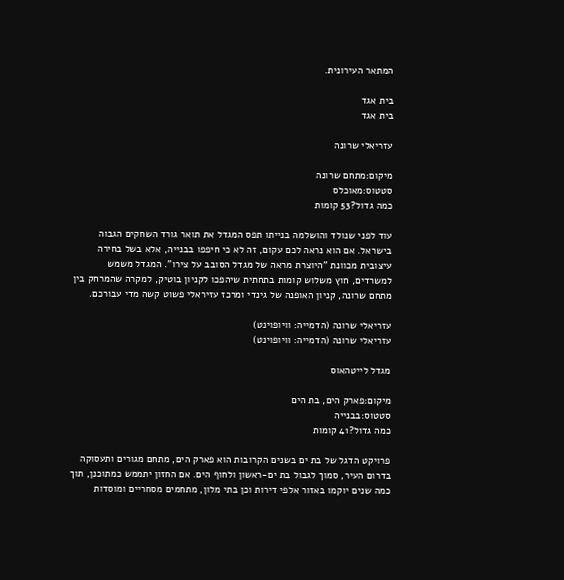המתאר העירונית.

בית אגד
בית אגד

עזריאלי שרונה

מיקום:מתחם שרונה
סטטוס:מאוכלס
כמה גדול?53 קומות

עוד לפני שנולד והושלמה בנייתו תפס המגדל את תואר גורד השחקים הגבוה בישראל. אם הוא נראה לכם עקום, זה לא כי חיפפו בבנייה, אלא בשל בחירה עיצובית מכוונת "היוצרת מראה של מגדל הסובב על צירו". המגדל משמש למשרדים, חוץ משלוש קומות בתחתית שיהפכו לקניון בוטיק, למקרה שהמרחק בין מתחם שרונה, קניון האופנה של גינדי ומרכז עזיראלי פשוט קשה מדי עבורכם.

עזריאלי שרונה (הדמייה: וויופוינט)
עזריאלי שרונה (הדמייה: וויופוינט)

מגדל לייטהאוס

מיקום:פארק הים, בת הים
סטטוס:בבנייה
כמה גדול?41 קומות

פרויקט הדגל של בת ים בשנים הקרובות הוא פארק הים, מתחם מגורים ותעסוקה בדרום העיר, סמוך לגבול בת ים-ראשון ולחוף הים. אם החזון יתממש כמתוכנן, תוך כמה שנים יוקמו באזור אלפי דירות וכן בתי מלון, מתחמים מסחריים ומוסדות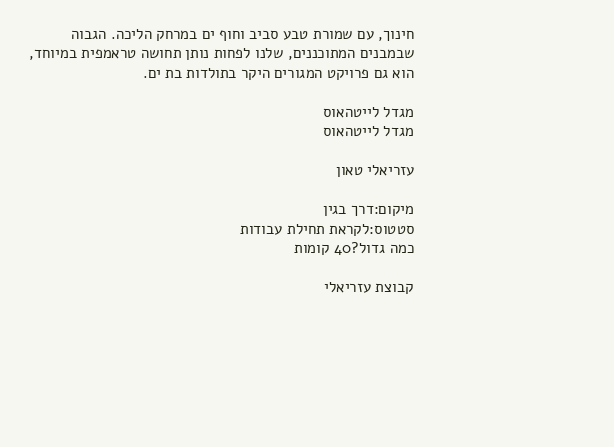חינוך, עם שמורת טבע סביב וחוף ים במרחק הליכה. הגבוה שבמבנים המתוכננים, שלנו לפחות נותן תחושה טראמפית במיוחד, הוא גם פרויקט המגורים היקר בתולדות בת ים.

מגדל לייטהאוס
מגדל לייטהאוס

עזריאלי טאון

מיקום:דרך בגין
סטטוס:לקראת תחילת עבודות
כמה גדול?40 קומות

קבוצת עזריאלי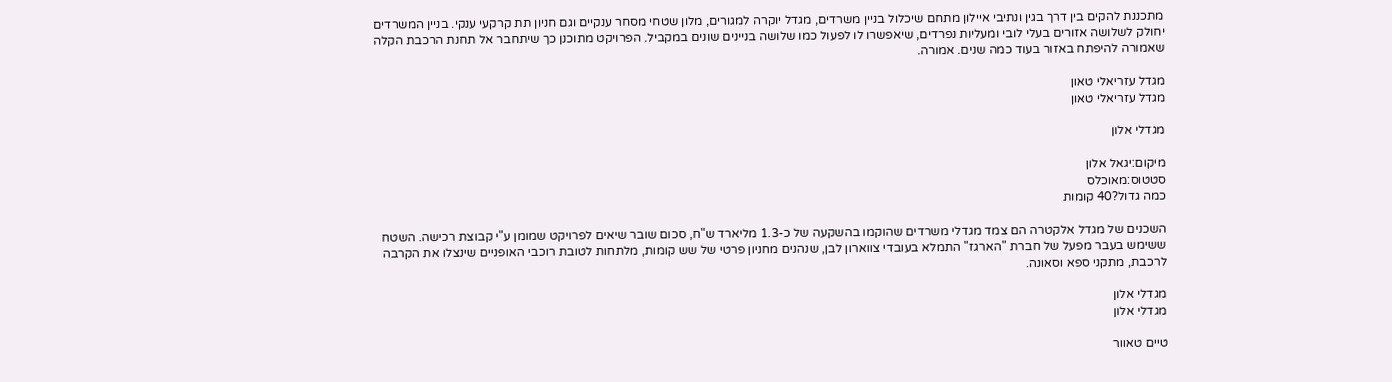מתכננת להקים בין דרך בגין ונתיבי איילון מתחם שיכלול בניין משרדים, מגדל יוקרה למגורים, מלון שטחי מסחר ענקיים וגם חניון תת קרקעי ענקי. בניין המשרדים יחולק לשלושה אזורים בעלי לובי ומעליות נפרדים, שיאפשרו לו לפעול כמו שלושה בניינים שונים במקביל. הפרויקט מתוכנן כך שיתחבר אל תחנת הרכבת הקלה שאמורה להיפתח באזור בעוד כמה שנים. אמורה.

מגדל עזריאלי טאון
מגדל עזריאלי טאון

מגדלי אלון

מיקום:יגאל אלון
סטטוס:מאוכלס
כמה גדול?40 קומות

השכנים של מגדל אלקטרה הם צמד מגדלי משרדים שהוקמו בהשקעה של כ-1.3 מליארד ש"ח, סכום שובר שיאים לפרויקט שמומן ע"י קבוצת רכישה. השטח ששימש בעבר מפעל של חברת "הארגז" התמלא בעובדי צווארון לבן, שנהנים מחניון פרטי של שש קומות, מלתחות לטובת רוכבי האופניים שינצלו את הקרבה לרכבת, מתקני ספא וסאונה.

מגדלי אלון
מגדלי אלון

טיים טאוור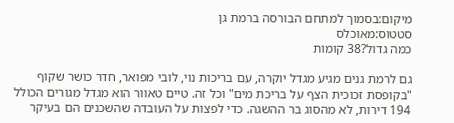מיקום:בסמוך למתחם הבורסה ברמת גן
סטטוס:מאוכלס
כמה גדול?38 קומות

גם לרמת גנים מגיע מגדל יוקרה, עם בריכות נוי, לובי מפואר, חדר כושר שקוף "בקופסת זכוכית הצף על בריכת מים" וכל זה. טיים טאוור הוא מגדל מגורים הכולל 194 דירות, לא מהסוג בר ההשגה. כדי לפצות על העובדה שהשכנים הם בעיקר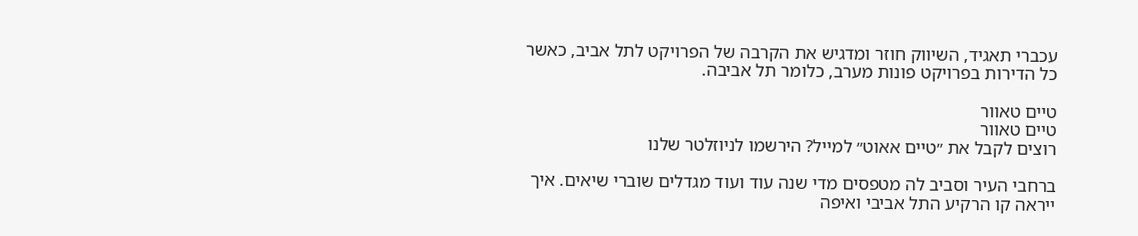עכברי תאגיד, השיווק חוזר ומדגיש את הקרבה של הפרויקט לתל אביב, כאשר כל הדירות בפרויקט פונות מערב, כלומר תל אביבה.

טיים טאוור
טיים טאוור
רוצים לקבל את ״טיים אאוט״ למייל? הירשמו לניוזלטר שלנו

ברחבי העיר וסביב לה מטפסים מדי שנה עוד ועוד מגדלים שוברי שיאים. איך ייראה קו הרקיע התל אביבי ואיפה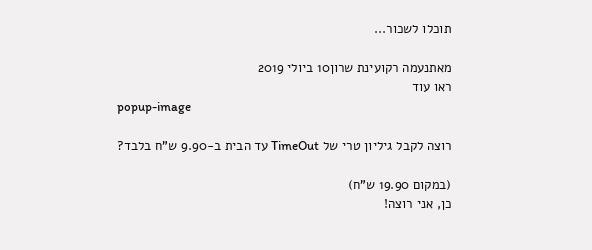תוכלו לשכור...

מאתנעמה רקועינת שרון10 ביולי 2019
ראו עוד
popup-image

רוצה לקבל גיליון טרי של TimeOut עד הבית ב-9.90 ש"ח בלבד?

(במקום 19.90 ש"ח)
כן, אני רוצה!